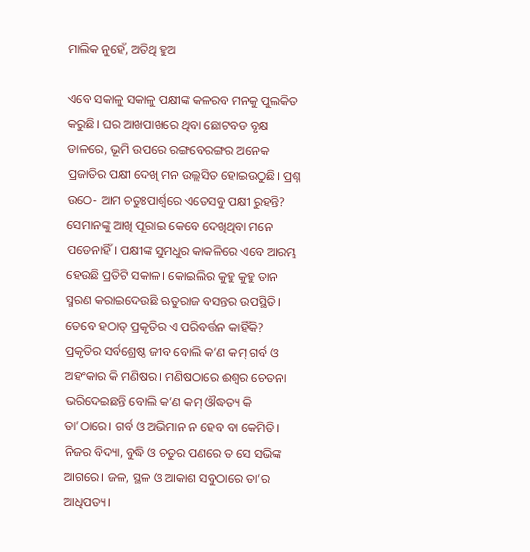ମାଲିକ ନୁହେଁ, ଅତିଥି ହୁଅ

ଏବେ ସକାଳୁ ସକାଳୁ ପକ୍ଷୀଙ୍କ କଳରବ ମନକୁ ପୁଲକିତ କରୁଛି। ଘର ଆଖପାଖରେ ଥିବା ଛୋଟବଡ ବୃକ୍ଷ ଡାଳରେ, ଭୂମି ଉପରେ ରଙ୍ଗବେରଙ୍ଗର ଅନେକ ପ୍ରଜାତିର ପକ୍ଷୀ ଦେଖି ମନ ଉଲ୍ଲସିତ ହୋଇଉଠୁଛି। ପ୍ରଶ୍ନ ଉଠେ- ଆମ ଚତୁଃପାର୍ଶ୍ୱରେ ଏତେସବୁ ପକ୍ଷୀ ରୁହନ୍ତି? ସେମାନଙ୍କୁ ଆଖି ପୂରାଇ କେବେ ଦେଖିଥିବା ମନେ ପଡେନାହିଁ। ପକ୍ଷୀଙ୍କ ସୁମଧୁର କାକଳିରେ ଏବେ ଆରମ୍ଭ ହେଉଛି ପ୍ରତିଟି ସକାଳ। କୋଇଲିର କୁହୁ କୁହୁ ତାନ ସ୍ମରଣ କରାଇଦେଉଛି ଋତୁରାଜ ବସନ୍ତର ଉପସ୍ଥିତି। ତେବେ ହଠାତ୍‌ ପ୍ରକୃତିର ଏ ପରିବର୍ତ୍ତନ କାହିଁକି?
ପ୍ରକୃତିର ସର୍ବଶ୍ରେଷ୍ଠ ଜୀବ ବୋଲି କ’ଣ କମ୍‌ ଗର୍ବ ଓ ଅହଂକାର କି ମଣିଷର। ମଣିଷଠାରେ ଈଶ୍ୱର ଚେତନା ଭରିଦେଇଛନ୍ତି ବୋଲି କ’ଣ କମ୍‌ ଔଦ୍ଧତ୍ୟ କି ତା’ଠାରେ। ଗର୍ବ ଓ ଅଭିମାନ ନ ହେବ ବା କେମିତି। ନିଜର ବିଦ୍ୟା, ବୁଦ୍ଧି ଓ ଚତୁର ପଣରେ ତ ସେ ସଭିଙ୍କ ଆଗରେ। ଜଳ, ସ୍ଥଳ ଓ ଆକାଶ ସବୁଠାରେ ତା’ର ଆଧିପତ୍ୟ।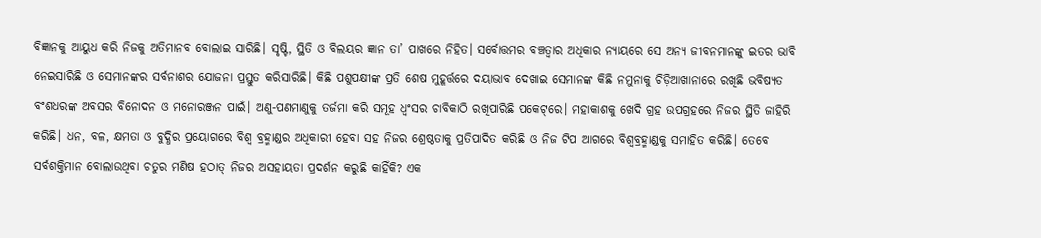ବିଜ୍ଞାନକୁ ଆୟୁଧ କରି ନିଜକୁ ଅତିମାନବ ବୋଲାଇ ସାରିଛି। ସୃଷ୍ଟି, ସ୍ଥିତି ଓ ବିଲୟର ଜ୍ଞାନ ତା’ ପାଖରେ ନିହିତ। ସର୍ବୋତ୍ତମର ବଞ୍ଚତ୍ବାର ଅଧିକାର ନ୍ୟାୟରେ ସେ ଅନ୍ୟ ଜୀବନମାନଙ୍କୁ ଇତର ଭାବି ନେଇସାରିଛି ଓ ସେମାନଙ୍କର ସର୍ବନାଶର ଯୋଜନା ପ୍ରସ୍ତୁତ କରିସାରିଛି। କିଛି ପଶୁପକ୍ଷୀଙ୍କ ପ୍ରତି ଶେଷ ମୁହୂର୍ତ୍ତରେ ଦୟାଭାବ ଦେଖାଇ ସେମାନଙ୍କ କିଛି ନମୁନାକୁ ଚିଡ଼ିଆଖାନାରେ ରଖିଛି ଭବିଷ୍ୟତ ବଂଶଧରଙ୍କ ଅବସର ବିନୋଦନ ଓ ମନୋରଞ୍ଜନ ପାଇଁ। ଅଣୁ-ପଣମାଣୁକୁ ତର୍ଜମା କରି ସମୂହ ଧ୍ୱଂସର ଚାବିକାଠି ରଖିପାରିଛି ପକେଟ୍‌ରେ। ମହାକାଶକୁ ଖେଦି ଗ୍ରହ ଉପଗ୍ରହରେ ନିଜର ସ୍ଥିତି ଜାହିରି କରିଛି। ଧନ, ବଳ, କ୍ଷମତା ଓ ବୁଦ୍ଧିର ପ୍ରୟୋଗରେ ବିଶ୍ୱ ବ୍ରହ୍ମାଣ୍ଡର ଅଧିକାରୀ ହେବା ସହ ନିଜର ଶ୍ରେଷ୍ଠତାକୁ ପ୍ରତିପାଦିତ କରିଛି ଓ ନିଜ ଟିପ ଆଗରେ ବିଶ୍ୱବ୍ରହ୍ମାଣ୍ଡକୁ ସମାହିତ କରିଛି। ତେବେ ସର୍ବଶକ୍ତିମାନ ବୋଲାଉଥିବା ଚତୁର ମଣିଷ ହଠାତ୍‌ ନିଜର ଅସହାୟତା ପ୍ରଦର୍ଶନ କରୁଛି କାହିଁକି? ଏକ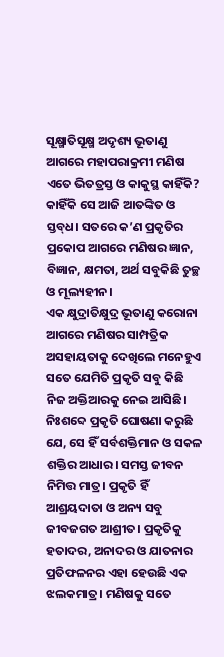ସୂକ୍ଷ୍ମାତିସୂକ୍ଷ୍ମ ଅଦୃଶ୍ୟ ଭୂତାଣୁ ଆଗରେ ମହାପରାକ୍ରମୀ ମଣିଷ ଏତେ ଭିତତ୍ରସ୍ତ ଓ କାକୁସ୍ଥ କାହିଁକି? କାହିଁକି ସେ ଆଜି ଆତଙ୍କିତ ଓ ସ୍ତବ୍‌ଧ। ସତରେ କ’ଣ ପ୍ରକୃତିର ପ୍ରକୋପ ଆଗରେ ମଣିଷର ଜ୍ଞାନ, ବିଜ୍ଞାନ, କ୍ଷମତା, ଅର୍ଥ ସବୁକିଛି ତୁଚ୍ଛ ଓ ମୂଲ୍ୟହୀନ।
ଏକ କ୍ଷୁଦ୍ରାତିକ୍ଷୁଦ୍ର ଭୂତାଣୁ କରୋନା ଆଗରେ ମଣିଷର ସାମ୍ପତ୍ରିକ ଅସହାୟତାକୁ ଦେଖିଲେ ମନେହୁଏ ସତେ ଯେମିତି ପ୍ରକୃତି ସବୁ କିଛି ନିଜ ଅକ୍ତିଆରକୁ ନେଇ ଆସିଛି। ନିଃଶବ୍ଦେ ପ୍ରକୃତି ଘୋଷଣା କରୁଛି ଯେ, ସେ ହିଁ ସର୍ବଶକ୍ତିମାନ ଓ ସକଳ ଶକ୍ତିର ଆଧାର। ସମସ୍ତ ଜୀବନ ନିମିତ୍ତ ମାତ୍ର। ପ୍ରକୃତି ହିଁ ଆଶ୍ରୟଦାତା ଓ ଅନ୍ୟ ସବୁ ଜୀବଜଗତ ଆଶ୍ରୀତ। ପ୍ରକୃତିକୁ ହତାଦର, ଅନାଦର ଓ ଯାତନାର ପ୍ରତିଫଳନର ଏହା ହେଉଛି ଏକ ଝଲକମାତ୍ର। ମଣିଷକୁ ସତେ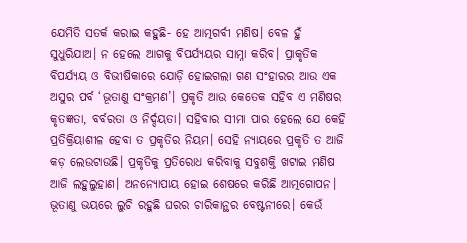ଯେମିତି ସତର୍କ କରାଇ କହୁଛି- ହେ ଆତ୍ମଗର୍ବୀ ମଣିଷ। ବେଳ ହୁଁ ସୁଧୁରିଯାଅ। ନ ହେଲେ ଆଗକୁ ବିପର୍ଯ୍ୟୟର ସାମ୍ନା କରିବ। ପ୍ରାକୃତିକ ବିପର୍ଯ୍ୟୟ ଓ ବିଭୀଷିକାରେ ଯୋଡ଼ି ହୋଇଗଲା ଗଣ ସଂହାରର ଆଉ ଏକ ଅସୁର ପର୍ବ ‘ଭୂତାଣୁ ସଂକ୍ରମଣ’। ପ୍ରକୃତି ଆଉ କେତେକ ସହିବ ଏ ମଣିଷର କୃତଜ୍ଞତା, ବର୍ବରତା ଓ ନିର୍ଦ୍ଦୟତା। ସହିବାର ସୀମା ପାର ହେଲେ ଯେ କେହି ପ୍ରତିକ୍ରିୟାଶୀଳ ହେବା ତ ପ୍ରକୃତିର ନିୟମ। ସେହି ନ୍ୟାୟରେ ପ୍ରକୃତି ତ ଆଜି କଡ଼ ଲେଉଟାଉଛି। ପ୍ରକୃତିକୁ ପ୍ରତିରୋଧ କରିବାକୁ ସବୁଶକ୍ତି ଖଟାଇ ମଣିଷ ଆଜି ଲହୁଲୁହାଣ। ଅନନ୍ୟୋପାୟ ହୋଇ ଶେଷରେ କରିଛି ଆତ୍ମଗୋପନ। ଭୂତାଣୁ ଭୟରେ ଲୁଚି ରହୁଛି ଘରର ଚାରିକାନ୍ଥର ବେଷ୍ଟନୀରେ। କେଉଁ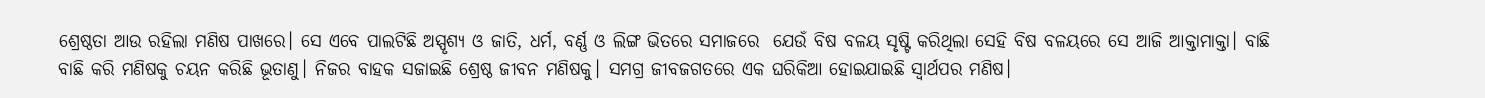ଶ୍ରେଷ୍ଠତା ଆଉ ରହିଲା ମଣିଷ ପାଖରେ। ସେ ଏବେ ପାଲଟିଛି ଅସ୍ପୃଶ୍ୟ ଓ ଜାତି, ଧର୍ମ, ବର୍ଣ୍ଣ ଓ ଲିଙ୍ଗ ଭିତରେ ସମାଜରେ  ଯେଉଁ ବିଷ ବଳୟ ସୃଷ୍ଟି କରିଥିଲା ସେହି ବିଷ ବଳୟରେ ସେ ଆଜି ଆକ୍ତାମାକ୍ତା। ବାଛି ବାଛି କରି ମଣିଷକୁ ଚୟନ କରିଛି ଭୂତାଣୁ। ନିଜର ବାହକ ସଜାଇଛି ଶ୍ରେଷ୍ଠ ଜୀବନ ମଣିଷକୁ। ସମଗ୍ର ଜୀବଜଗତରେ ଏକ ଘରିକିଆ ହୋଇଯାଇଛି ସ୍ବାର୍ଥପର ମଣିଷ।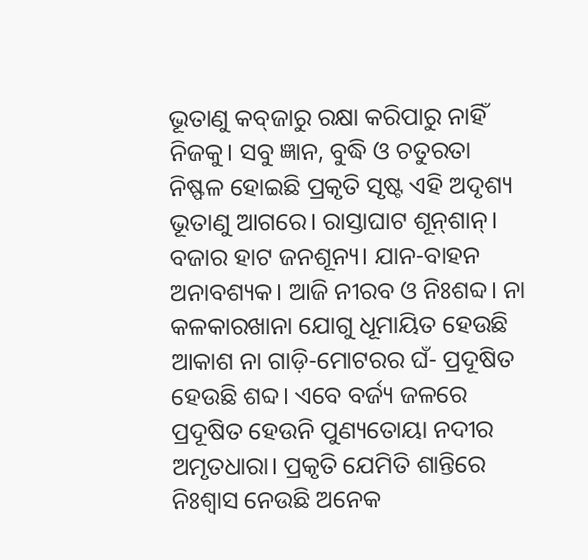ଭୂତାଣୁ କବ୍‌ଜାରୁ ରକ୍ଷା କରିପାରୁ ନାହିଁ ନିଜକୁ। ସବୁ ଜ୍ଞାନ, ବୁଦ୍ଧି ଓ ଚତୁରତା ନିଷ୍ଫଳ ହୋଇଛି ପ୍ରକୃତି ସୃଷ୍ଟ ଏହି ଅଦୃଶ୍ୟ ଭୂତାଣୁ ଆଗରେ। ରାସ୍ତାଘାଟ ଶୂନ୍‌ଶାନ୍‌। ବଜାର ହାଟ ଜନଶୂନ୍ୟ। ଯାନ-ବାହନ ଅନାବଶ୍ୟକ। ଆଜି ନୀରବ ଓ ନିଃଶବ୍ଦ। ନା କଳକାରଖାନା ଯୋଗୁ ଧୂମାୟିତ ହେଉଛି ଆକାଶ ନା ଗାଡ଼ି-ମୋଟରର ଘଁ- ପ୍ରଦୂଷିତ ହେଉଛି ଶବ୍ଦ। ଏବେ ବର୍ଜ୍ୟ ଜଳରେ ପ୍ରଦୂଷିତ ହେଉନି ପୁଣ୍ୟତୋୟା ନଦୀର ଅମୃତଧାରା। ପ୍ରକୃତି ଯେମିତି ଶାନ୍ତିରେ ନିଃଶ୍ୱାସ ନେଉଛି ଅନେକ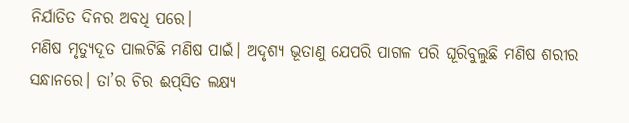ନିର୍ଯାତିତ ଦିନର ଅବଧି ପରେ।
ମଣିଷ ମୃତ୍ୟୁଦୂତ ପାଲଟିଛି ମଣିଷ ପାଇଁ। ଅଦୃଶ୍ୟ ଭୂତାଣୁ ଯେପରି ପାଗଳ ପରି ଘୂରିବୁଲୁଛି ମଣିଷ ଶରୀର ସନ୍ଧାନରେ। ତା’ର ଚିର ଈପ୍‌ସିତ ଲକ୍ଷ୍ୟ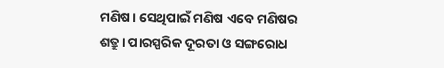ମଣିଷ। ସେଥିପାଇଁ ମଣିଷ ଏବେ ମଣିଷର ଶତ୍ରୁ। ପାରସ୍ପରିକ ଦୂରତା ଓ ସଙ୍ଗରୋଧ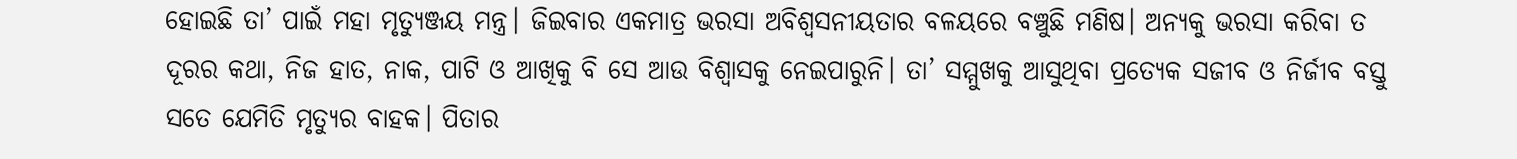ହୋଇଛି ତା’ ପାଇଁ ମହା ମୃତ୍ୟୁଞ୍ଜୟ ମନ୍ତ୍ର। ଜିଇବାର ଏକମାତ୍ର ଭରସା ଅବିଶ୍ୱସନୀୟତାର ବଳୟରେ ବଞ୍ଚୁଛି ମଣିଷ। ଅନ୍ୟକୁ ଭରସା କରିବା ତ ଦୂରର କଥା, ନିଜ ହାତ, ନାକ, ପାଟି ଓ ଆଖିକୁ ବି ସେ ଆଉ ବିଶ୍ୱାସକୁ ନେଇପାରୁନି। ତା’ ସମ୍ମୁଖକୁ ଆସୁଥିବା ପ୍ରତ୍ୟେକ ସଜୀବ ଓ ନିର୍ଜୀବ ବସ୍ତୁ ସତେ ଯେମିତି ମୃତ୍ୟୁର ବାହକ। ପିତାର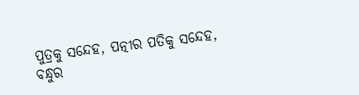ପୁତ୍ରକୁ ସନ୍ଦେହ, ପତ୍ନୀର ପତିକୁ ସନ୍ଦେହ, ବନ୍ଧୁର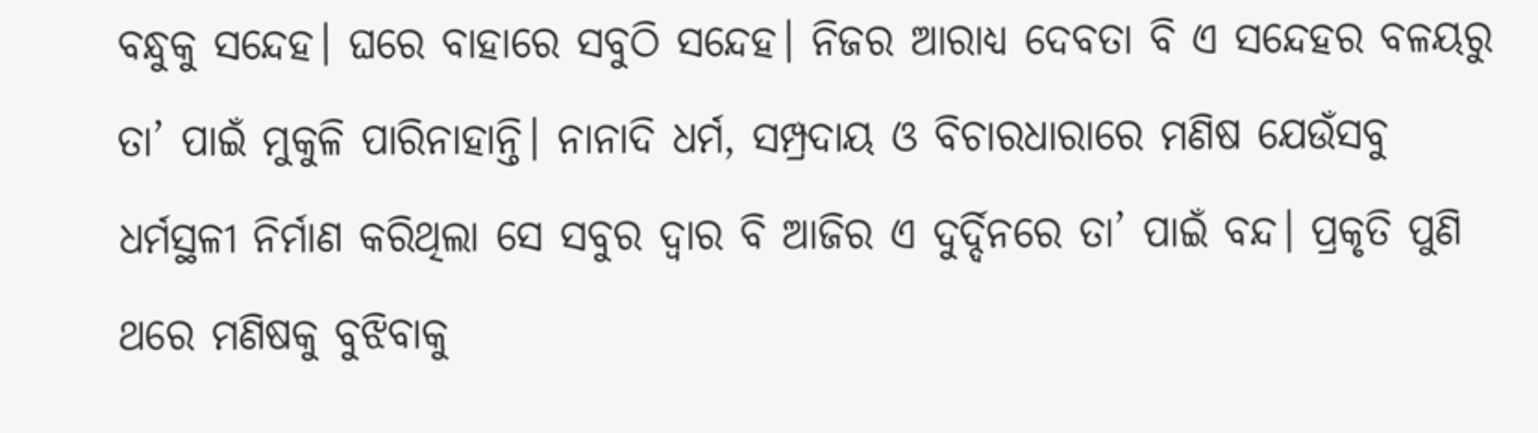ବନ୍ଧୁକୁ ସନ୍ଦେହ। ଘରେ ବାହାରେ ସବୁଠି ସନ୍ଦେହ। ନିଜର ଆରାଧ୍ୟ ଦେବତା ବି ଏ ସନ୍ଦେହର ବଳୟରୁ ତା’ ପାଇଁ ମୁକୁଳି ପାରିନାହାନ୍ତି। ନାନାଦି ଧର୍ମ, ସମ୍ପ୍ରଦାୟ ଓ ବିଚାରଧାରାରେ ମଣିଷ ଯେଉଁସବୁ ଧର୍ମସ୍ଥଳୀ ନିର୍ମାଣ କରିଥିଲା ସେ ସବୁର ଦ୍ୱାର ବି ଆଜିର ଏ ଦୁର୍ଦ୍ଦିନରେ ତା’ ପାଇଁ ବନ୍ଦ। ପ୍ରକୃତି ପୁଣି ଥରେ ମଣିଷକୁ ବୁଝିବାକୁ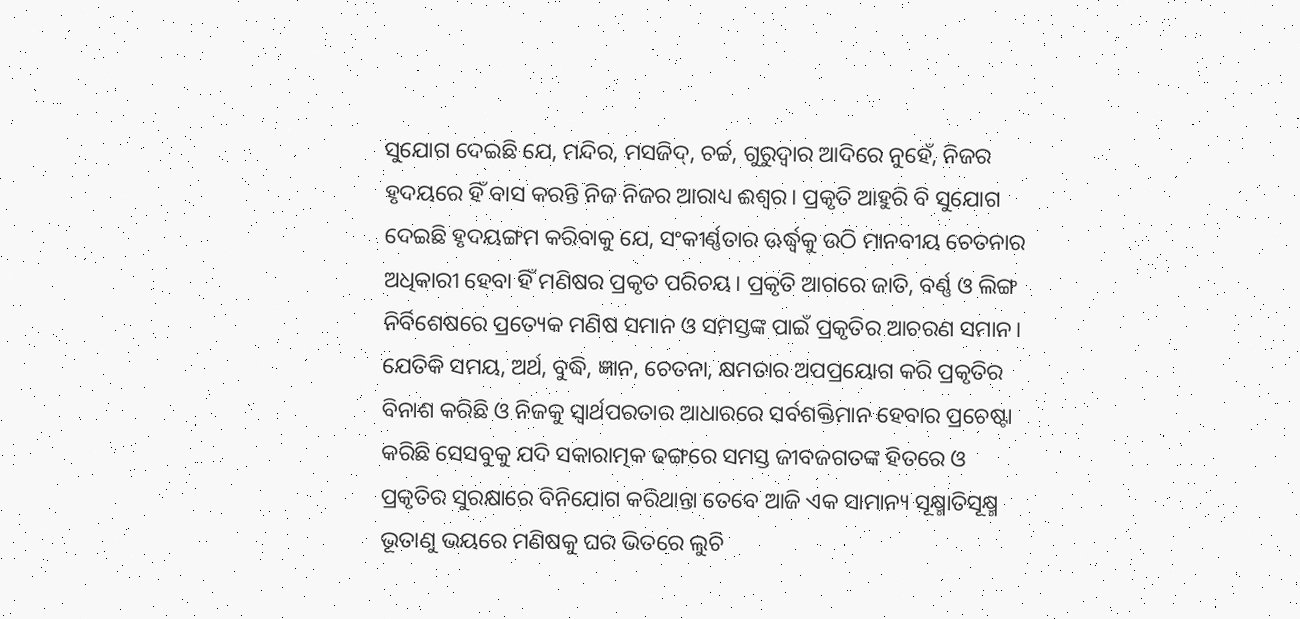ସୁଯୋଗ ଦେଇଛି ଯେ, ମନ୍ଦିର, ମସଜିଦ୍‌, ଚର୍ଚ୍ଚ, ଗୁରୁଦ୍ୱାର ଆଦିରେ ନୁହେଁ, ନିଜର ହୃଦୟରେ ହିଁ ବାସ କରନ୍ତି ନିଜ ନିଜର ଆରାଧ୍ୟ ଈଶ୍ୱର। ପ୍ରକୃତି ଆହୁରି ବି ସୁଯୋଗ ଦେଇଛି ହୃଦୟଙ୍ଗମ କରିବାକୁ ଯେ, ସଂକୀର୍ଣ୍ଣତାର ଊର୍ଦ୍ଧ୍ୱକୁ ଉଠି ମାନବୀୟ ଚେତନାର ଅଧିକାରୀ ହେବା ହିଁ ମଣିଷର ପ୍ରକୃତ ପରିଚୟ। ପ୍ରକୃତି ଆଗରେ ଜାତି, ବର୍ଣ୍ଣ ଓ ଲିଙ୍ଗ ନିର୍ବିଶେଷରେ ପ୍ରତ୍ୟେକ ମଣିଷ ସମାନ ଓ ସମସ୍ତଙ୍କ ପାଇଁ ପ୍ରକୃତିର ଆଚରଣ ସମାନ। ଯେତିକି ସମୟ, ଅର୍ଥ, ବୁଦ୍ଧି, ଜ୍ଞାନ, ଚେତନା, କ୍ଷମତାର ଅପପ୍ରୟୋଗ କରି ପ୍ରକୃତିର ବିନାଶ କରିଛି ଓ ନିଜକୁ ସ୍ବାର୍ଥପରତାର ଆଧାରରେ ସର୍ବଶକ୍ତିମାନ ହେବାର ପ୍ରଚେଷ୍ଟା କରିଛି ସେସବୁକୁ ଯଦି ସକାରାତ୍ମକ ଢଙ୍ଗରେ ସମସ୍ତ ଜୀବଜଗତଙ୍କ ହିତରେ ଓ ପ୍ରକୃତିର ସୁରକ୍ଷାରେ ବିନିଯୋଗ କରିଥାନ୍ତା ତେବେ ଆଜି ଏକ ସାମାନ୍ୟ ସୂକ୍ଷ୍ମାତିସୂକ୍ଷ୍ମ ଭୂତାଣୁ ଭୟରେ ମଣିଷକୁ ଘର ଭିତରେ ଲୁଚି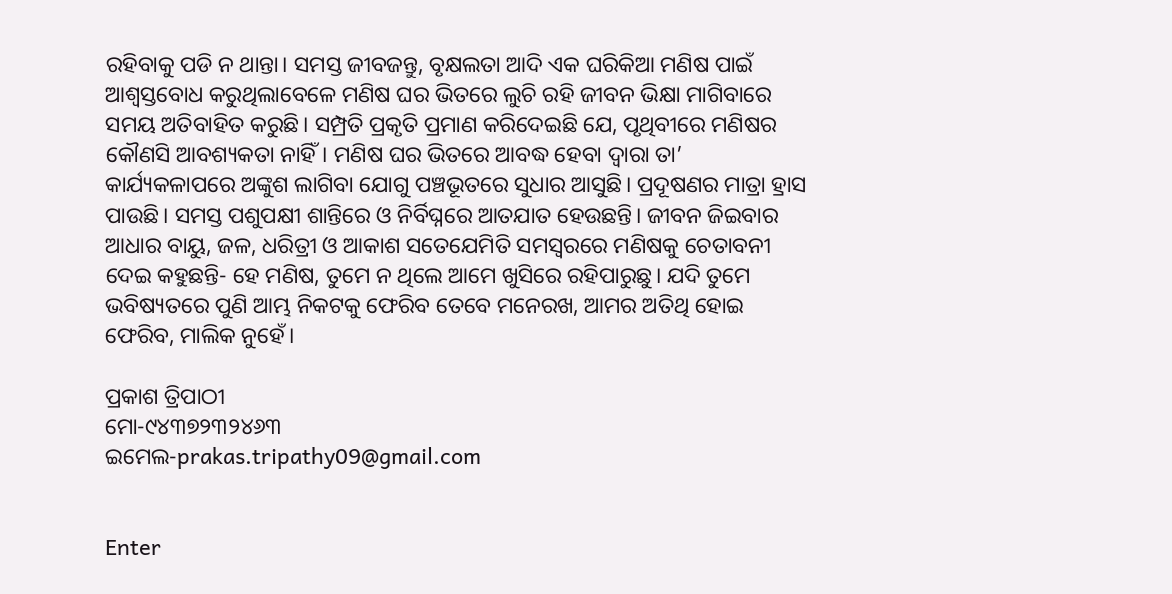ରହିବାକୁ ପଡି ନ ଥାନ୍ତା। ସମସ୍ତ ଜୀବଜନ୍ତୁ, ବୃକ୍ଷଲତା ଆଦି ଏକ ଘରିକିଆ ମଣିଷ ପାଇଁ ଆଶ୍ୱସ୍ତବୋଧ କରୁଥିଲାବେଳେ ମଣିଷ ଘର ଭିତରେ ଲୁଚି ରହି ଜୀବନ ଭିକ୍ଷା ମାଗିବାରେ ସମୟ ଅତିବାହିତ କରୁଛି। ସମ୍ପ୍ରତି ପ୍ରକୃତି ପ୍ରମାଣ କରିଦେଇଛି ଯେ, ପୃଥିବୀରେ ମଣିଷର କୌଣସି ଆବଶ୍ୟକତା ନାହିଁ। ମଣିଷ ଘର ଭିତରେ ଆବଦ୍ଧ ହେବା ଦ୍ୱାରା ତା’ କାର୍ଯ୍ୟକଳାପରେ ଅଙ୍କୁଶ ଲାଗିବା ଯୋଗୁ ପଞ୍ଚଭୂତରେ ସୁଧାର ଆସୁଛି। ପ୍ରଦୂଷଣର ମାତ୍ରା ହ୍ରାସ ପାଉଛି। ସମସ୍ତ ପଶୁପକ୍ଷୀ ଶାନ୍ତିରେ ଓ ନିର୍ବିଘ୍ନରେ ଆତଯାତ ହେଉଛନ୍ତି। ଜୀବନ ଜିଇବାର ଆଧାର ବାୟୁ, ଜଳ, ଧରିତ୍ରୀ ଓ ଆକାଶ ସତେଯେମିତି ସମସ୍ବରରେ ମଣିଷକୁ ଚେତାବନୀ ଦେଇ କହୁଛନ୍ତି- ହେ ମଣିଷ, ତୁମେ ନ ଥିଲେ ଆମେ ଖୁସିରେ ରହିପାରୁଛୁ। ଯଦି ତୁମେ ଭବିଷ୍ୟତରେ ପୁଣି ଆମ୍ଭ ନିକଟକୁ ଫେରିବ ତେବେ ମନେରଖ, ଆମର ଅତିଥି ହୋଇ ଫେରିବ, ମାଲିକ ନୁହେଁ।

ପ୍ରକାଶ ତ୍ରିପାଠୀ
ମୋ-୯୪୩୭୨୩୨୪୬୩
ଇମେଲ-prakas.tripathy09@gmail.com


Enter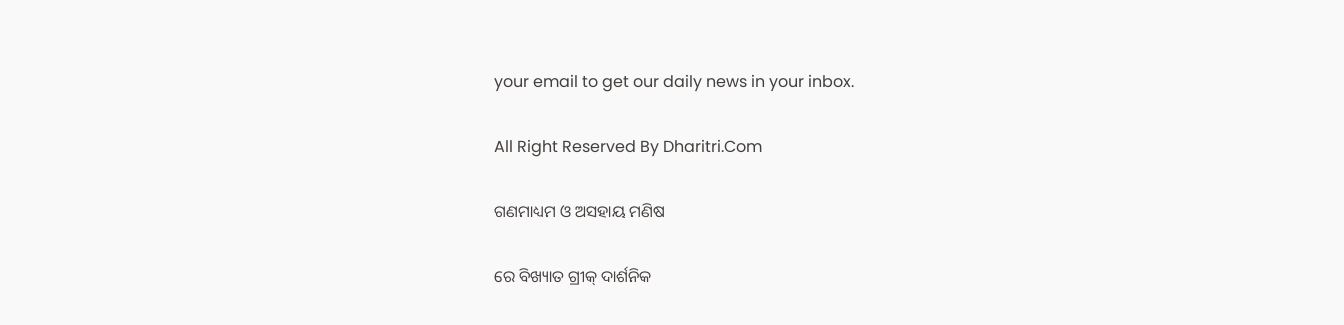your email to get our daily news in your inbox.

All Right Reserved By Dharitri.Com

ଗଣମାଧ୍ୟମ ଓ ଅସହାୟ ମଣିଷ

ରେ ବିଖ୍ୟାତ ଗ୍ରୀକ୍‌ ଦାର୍ଶନିକ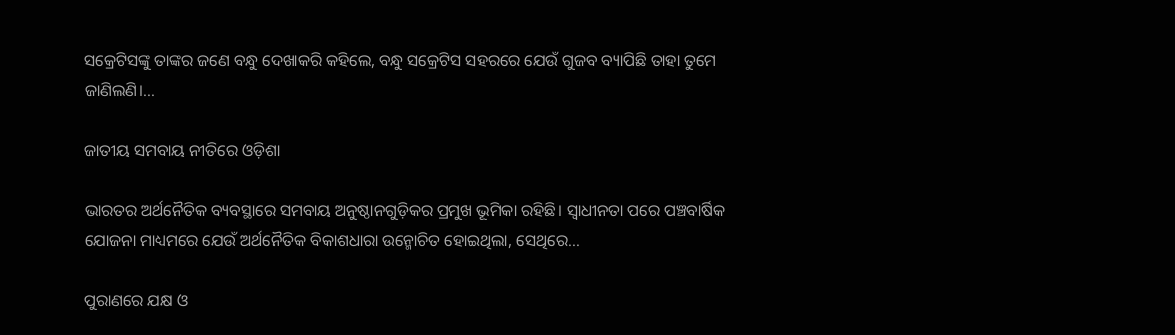ସକ୍ରେଟିସଙ୍କୁ ତାଙ୍କର ଜଣେ ବନ୍ଧୁ ଦେଖାକରି କହିଲେ, ବନ୍ଧୁ ସକ୍ରେଟିସ ସହରରେ ଯେଉଁ ଗୁଜବ ବ୍ୟାପିଛି ତାହା ତୁମେ ଜାଣିଲଣି।...

ଜାତୀୟ ସମବାୟ ନୀତିରେ ଓଡ଼ିଶା

ଭାରତର ଅର୍ଥନୈତିକ ବ୍ୟବସ୍ଥାରେ ସମବାୟ ଅନୁଷ୍ଠାନଗୁଡ଼ିକର ପ୍ରମୁଖ ଭୂମିକା ରହିଛି। ସ୍ବାଧୀନତା ପରେ ପଞ୍ଚବାର୍ଷିକ ଯୋଜନା ମାଧ୍ୟମରେ ଯେଉଁ ଅର୍ଥନୈତିକ ବିକାଶଧାରା ଉନ୍ମୋଚିତ ହୋଇଥିଲା, ସେଥିରେ...

ପୁରାଣରେ ଯକ୍ଷ ଓ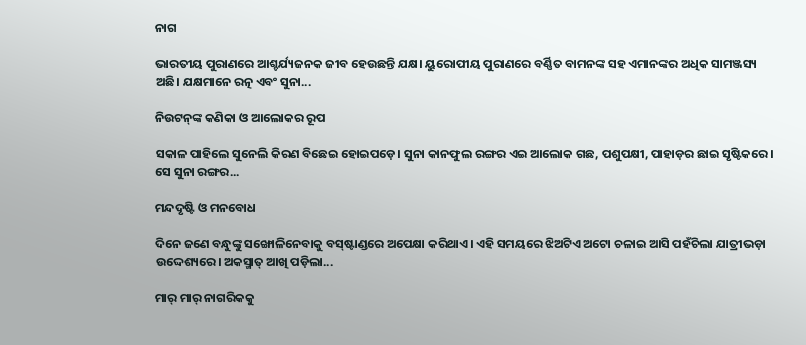ନାଗ

ଭାରତୀୟ ପୁରାଣରେ ଆଶ୍ଚର୍ଯ୍ୟଜନକ ଜୀବ ହେଉଛନ୍ତି ଯକ୍ଷ। ୟୁରୋପୀୟ ପୁରାଣରେ ବର୍ଣ୍ଣିତ ବାମନଙ୍କ ସହ ଏମାନଙ୍କର ଅଧିକ ସାମଞ୍ଜସ୍ୟ ଅଛି। ଯକ୍ଷମାନେ ରତ୍ନ ଏବଂ ସୁନା...

ନିଉଟନ୍‌ଙ୍କ କଣିକା ଓ ଆଲୋକର ରୂପ

ସକାଳ ପାହିଲେ ସୁନେଲି କିରଣ ବିଛେଇ ହୋଇପଡ଼େ। ସୁନା କାନଫୁଲ ରଙ୍ଗର ଏଇ ଆଲୋକ ଗଛ, ପଶୁପକ୍ଷୀ, ପାହାଡ଼ର ଛାଇ ସୃଷ୍ଟିକରେ। ସେ ସୁନା ରଙ୍ଗର...

ମନ୍ଦଦୃଷ୍ଟି ଓ ମନବୋଧ

ଦିନେ ଜଣେ ବନ୍ଧୁଙ୍କୁ ସଙ୍ଖୋଳିନେବାକୁ ବସ୍‌ଷ୍ଟାଣ୍ଡରେ ଅପେକ୍ଷା କରିଥାଏ। ଏହି ସମୟରେ ଝିଅଟିଏ ଅଟୋ ଚଳାଇ ଆସି ପହଁଚିଲା ଯାତ୍ରୀଭଡ଼ା ଉଦ୍ଦେଶ୍ୟରେ। ଅକସ୍ମାତ୍‌ ଆଖି ପଡ଼ିଲା...

ମାର୍‌ ମାର୍‌ ନାଗରିକକୁ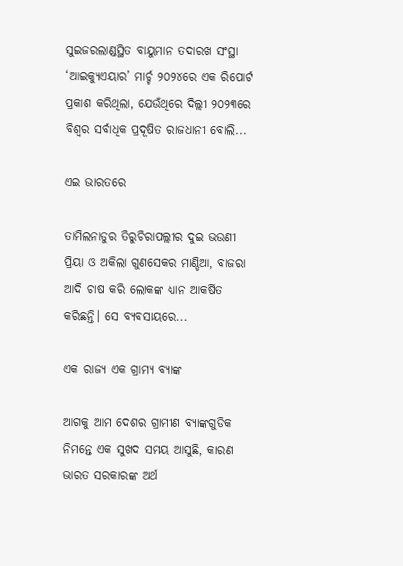ସୁଇଜରଲାଣ୍ଡସ୍ଥିତ ବାୟୁମାନ ତଦାରଖ ସଂସ୍ଥା ‘ଆଇକ୍ୟୁଏୟାର’ ମାର୍ଚ୍ଚ ୨୦୨୪ରେ ଏକ ରିପୋର୍ଟ ପ୍ରକାଶ କରିଥିଲା, ଯେଉଁଥିରେ ଦିଲ୍ଲୀ ୨୦୨୩ରେ ବିଶ୍ୱର ସର୍ବାଧିକ ପ୍ରଦୂଷିତ ରାଜଧାନୀ ବୋଲି...

ଏଇ ଭାରତରେ

ତାମିଲନାଡୁର ତିରୁଚିରାପଲ୍ଲୀର ଦୁଇ ଭଉଣୀ ପ୍ରିୟା ଓ ଅକିଲା ଗୁଣସେକର ମାଣ୍ଡିଆ, ବାଜରା ଆଦି ଚାଷ କରି ଲୋକଙ୍କ ଧ୍ୟାନ ଆକର୍ଷିତ କରିଛନ୍ତି। ସେ ବ୍ୟବସାୟରେ...

ଏକ ରାଜ୍ୟ ଏକ ଗ୍ରାମ୍ୟ ବ୍ୟାଙ୍କ

ଆଗକୁ ଆମ ଦେଶର ଗ୍ରାମୀଣ ବ୍ୟାଙ୍କଗୁଡିକ ନିମନ୍ତେ ଏକ ସୁଖଦ ସମୟ ଆସୁଛି, କାରଣ ଭାରତ ସରକାରଙ୍କ ଅର୍ଥ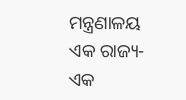ମନ୍ତ୍ରଣାଳୟ ଏକ ରାଜ୍ୟ- ଏକ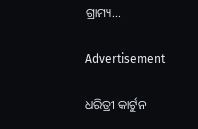ଗ୍ରାମ୍ୟ...

Advertisement

ଧରିତ୍ରୀ କାର୍ଟୁନ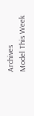Archives
Model This Week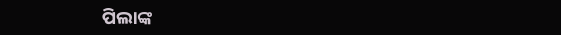ପିଲାଙ୍କ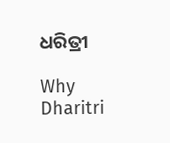ଧରିତ୍ରୀ

Why Dharitri